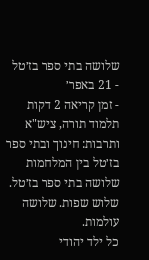שלושה בתי ספר בז׳טל
- 21 באפר׳
- זמן קריאה 2 דקות
תלמוד תורה, ציש"א ותרבות: חינוך ובתי ספר בז׳טל בין המלחמות
שלושה בתי ספר בז׳טל. שלוש שפות. שלושה עולמות.
כל ילד יהודי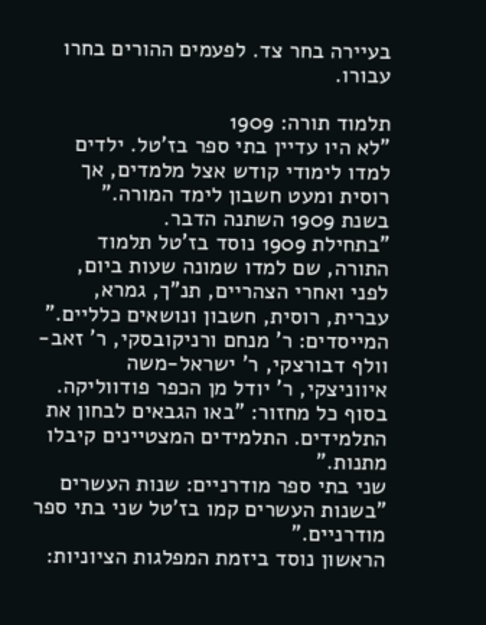בעיירה בחר צד. לפעמים ההורים בחרו עבורו.

תלמוד תורה: 1909
"לא היו עדיין בתי ספר בז'טל. ילדים למדו לימודי קודש אצל מלמדים, אך רוסית ומעט חשבון לימד המורה."
בשנת 1909 השתנה הדבר.
"בתחילת 1909 נוסד בז'טל תלמוד התורה, שם למדו שמונה שעות ביום, לפני ואחרי הצהריים, תנ"ך, גמרא, עברית, רוסית, חשבון ונושאים כלליים."
המייסדים: ר' מנחם ורניקובסקי, ר' זאב-וולף דבורצקי, ר' ישראל-משה איווניצקי, ר' יודל מן הכפר פודווליקה.
בסוף כל מחזור: "באו הגבאים לבחון את התלמידים. התלמידים המצטיינים קיבלו מתנות."
שני בתי ספר מודרניים: שנות העשרים
"בשנות העשרים קמו בז'טל שני בתי ספר מודרניים."
הראשון נוסד ביזמת המפלגות הציוניות: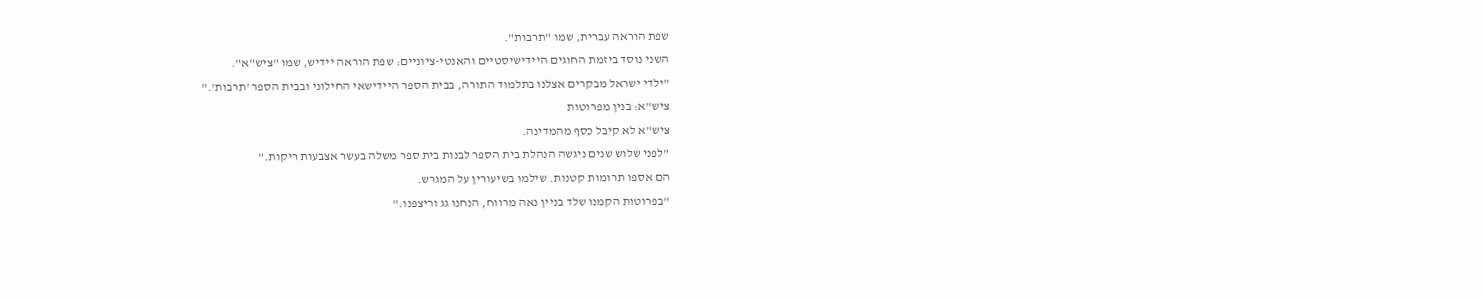שפת הוראה עברית, שמו "תרבות".
השני נוסד ביזמת החוגים היידישיסטיים והאנטי-ציוניים: שפת הוראה יידיש, שמו "ציש"א".
"ילדי ישראל מבקרים אצלנו בתלמוד התורה, בבית הספר היידישאי החילוני ובבית הספר 'תרבות'."
ציש"א: בנין מפרוטות
ציש"א לא קיבל כסף מהמדינה.
"לפני שלוש שנים ניגשה הנהלת בית הספר לבנות בית ספר משלה בעשר אצבעות ריקות."
הם אספו תרומות קטנות. שילמו בשיעורין על המגרש.
"בפרוטות הקמנו שלד בניין נאה מרווח, הנחנו גג וריצפנו."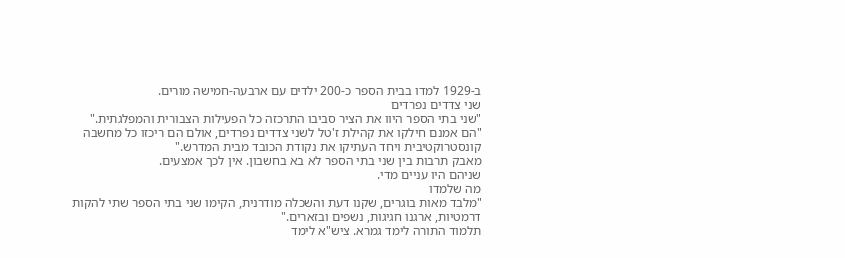ב-1929 למדו בבית הספר כ-200 ילדים עם ארבעה-חמישה מורים.
שני צדדים נפרדים
"שני בתי הספר היוו את הציר סביבו התרכזה כל הפעילות הצבורית והמפלגתית."
"הם אמנם חילקו את קהילת ז'טל לשני צדדים נפרדים, אולם הם ריכזו כל מחשבה קונסטרוקטיבית ויחד העתיקו את נקודת הכובד מבית המדרש."
מאבק תרבות בין שני בתי הספר לא בא בחשבון. אין לכך אמצעים.
שניהם היו עניים מדי.
מה שלמדו
"מלבד מאות בוגרים, שקנו דעת והשכלה מודרנית, הקימו שני בתי הספר שתי להקות דרמטיות, ארגנו חגיגות, נשפים ובזארים."
תלמוד התורה לימד גמרא. ציש"א לימד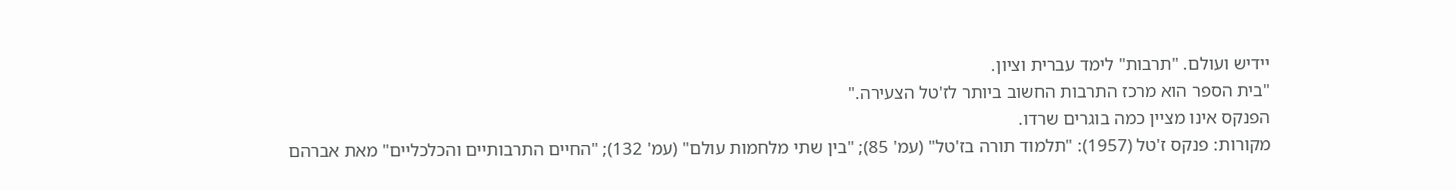יידיש ועולם. "תרבות" לימד עברית וציון.
"בית הספר הוא מרכז התרבות החשוב ביותר לז'טל הצעירה."
הפנקס אינו מציין כמה בוגרים שרדו.
מקורות: פנקס ז'טל (1957): "תלמוד תורה בז'טל" (עמ' 85); "בין שתי מלחמות עולם" (עמ' 132); "החיים התרבותיים והכלכליים" מאת אברהם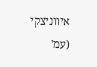איווניצקי (עמ'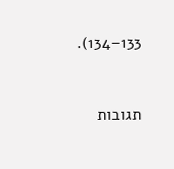133–134).


תגובות